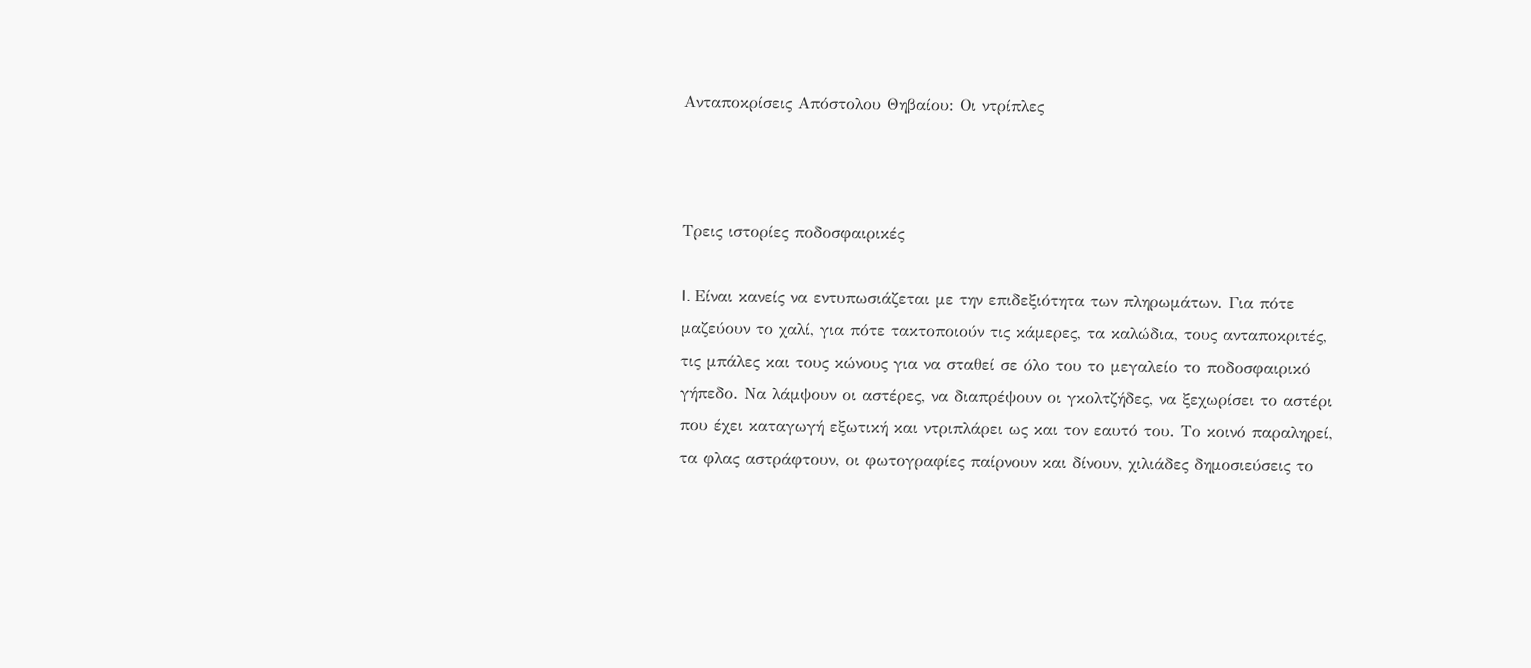Ανταποκρίσεις Απόστολου Θηβαίου: Οι ντρίπλες



Τρεις ιστορίες ποδοσφαιρικές

I. Είναι κανείς να εντυπωσιάζεται με την επιδεξιότητα των πληρωμάτων. Για πότε μαζεύουν το χαλί, για πότε τακτοποιούν τις κάμερες, τα καλώδια, τους ανταποκριτές, τις μπάλες και τους κώνους για να σταθεί σε όλο του το μεγαλείο το ποδοσφαιρικό γήπεδο. Να λάμψουν οι αστέρες, να διαπρέψουν οι γκολτζήδες, να ξεχωρίσει το αστέρι που έχει καταγωγή εξωτική και ντριπλάρει ως και τον εαυτό του. Το κοινό παραληρεί, τα φλας αστράφτουν, οι φωτογραφίες παίρνουν και δίνουν, χιλιάδες δημοσιεύσεις το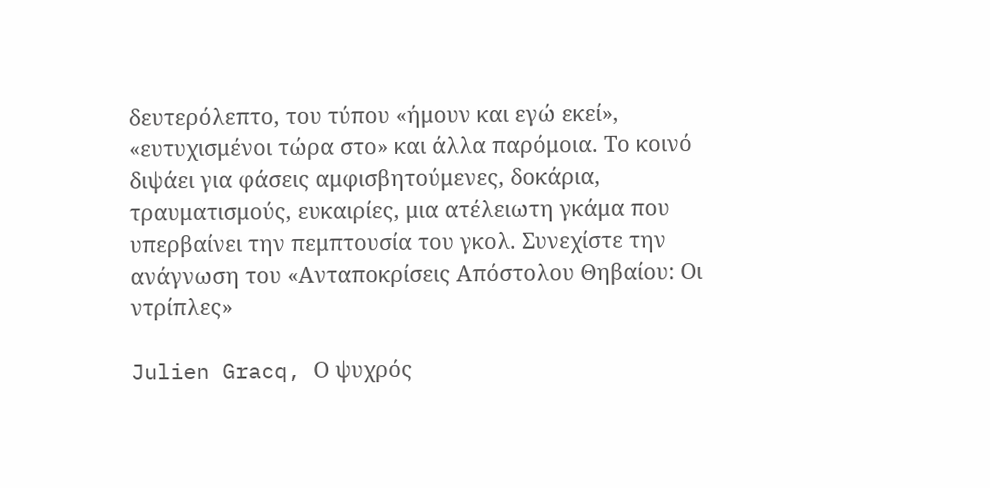δευτερόλεπτο, του τύπου «ήμουν και εγώ εκεί», «ευτυχισμένοι τώρα στο» και άλλα παρόμοια. Το κοινό διψάει για φάσεις αμφισβητούμενες, δοκάρια, τραυματισμούς, ευκαιρίες, μια ατέλειωτη γκάμα που υπερβαίνει την πεμπτουσία του γκολ. Συνεχίστε την ανάγνωση του «Ανταποκρίσεις Απόστολου Θηβαίου: Οι ντρίπλες»

Julien Gracq, Ο ψυχρός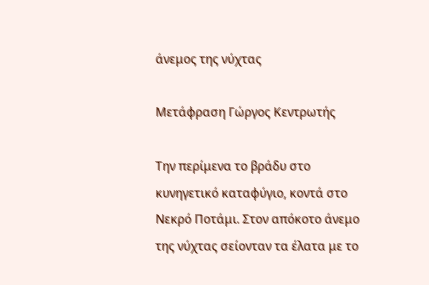άνεμος της νύχτας

Μετάφραση Γώργος Κεντρωτής

Την περίμενα το βράδυ στο κυνηγετικό καταφύγιο, κοντά στο Νεκρό Ποτάμι. Στον απόκοτο άνεμο της νύχτας σείονταν τα έλατα με το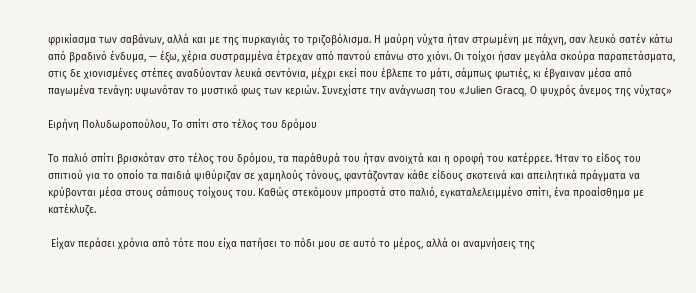φρικίασμα των σαβάνων, αλλά και με της πυρκαγιάς το τριζοβόλισμα. Η μαύρη νύχτα ήταν στρωμένη με πάχνη, σαν λευκό σατέν κάτω από βραδινό ένδυμα, — έξω, χέρια συστραμμένα έτρεχαν από παντού επάνω στο χιόνι. Οι τοίχοι ήσαν μεγάλα σκούρα παραπετάσματα, στις δε χιονισμένες στέπες αναδύονταν λευκά σεντόνια, μέχρι εκεί που έβλεπε το μάτι, σάμπως φωτιές, κι έβγαιναν μέσα από παγωμένα τενάγη: υψωνόταν το μυστικό φως των κεριών. Συνεχίστε την ανάγνωση του «Julien Gracq, Ο ψυχρός άνεμος της νύχτας»

Ειρήνη Πολυδωροπούλου, Το σπίτι στο τέλος του δρόμου

Το παλιό σπίτι βρισκόταν στο τέλος του δρόμου, τα παράθυρά του ήταν ανοιχτά και η οροφή του κατέρρεε. Ήταν το είδος του σπιτιού για το οποίο τα παιδιά ψιθύριζαν σε χαμηλούς τόνους, φαντάζονταν κάθε είδους σκοτεινά και απειλητικά πράγματα να κρύβονται μέσα στους σάπιους τοίχους του. Καθώς στεκόμουν μπροστά στο παλιό, εγκαταλελειμμένο σπίτι, ένα προαίσθημα με κατέκλυζε.

 Είχαν περάσει χρόνια από τότε που είχα πατήσει το πόδι μου σε αυτό το μέρος, αλλά οι αναμνήσεις της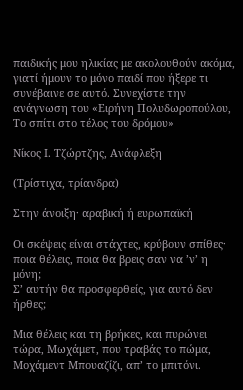παιδικής μου ηλικίας με ακολουθούν ακόμα, γιατί ήμουν το μόνο παιδί που ήξερε τι συνέβαινε σε αυτό. Συνεχίστε την ανάγνωση του «Ειρήνη Πολυδωροπούλου, Το σπίτι στο τέλος του δρόμου»

Νίκος Ι. Τζώρτζης, Ανάφλεξη

(Τρίστιχα, τρίανδρα)

Στην άνοιξη· αραβική ή ευρωπαϊκή

Οι σκέψεις είναι στάχτες, κρύβουν σπίθες·
ποια θέλεις, ποια θα βρεις σαν να ’ν’ η μόνη;
Σ’ αυτήν θα προσφερθείς, για αυτό δεν ήρθες;

Μια θέλεις και τη βρήκες, και πυρώνει
τώρα, Μωχάμετ, που τραβάς το πώμα,
Μοχάμεντ Μπουαζίζι, απ’ το μπιτόνι.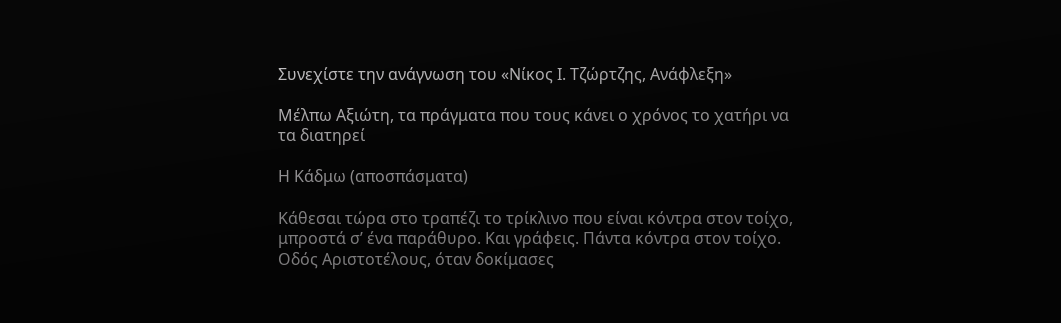Συνεχίστε την ανάγνωση του «Νίκος Ι. Τζώρτζης, Ανάφλεξη»

Μέλπω Αξιώτη, τα πράγματα που τους κάνει ο χρόνος το χατήρι να τα διατηρεί

Η Κάδμω (αποσπάσματα)

Κάθεσαι τώρα στο τραπέζι το τρίκλινο που είναι κόντρα στον τοίχο, μπροστά σ’ ένα παράθυρο. Και γράφεις. Πάντα κόντρα στον τοίχο. Οδός Αριστοτέλους, όταν δοκίμασες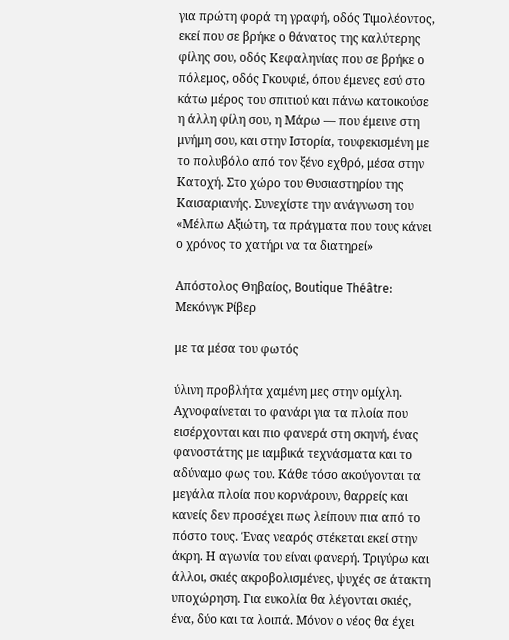για πρώτη φορά τη γραφή, οδός Τιμολέοντος, εκεί που σε βρήκε ο θάνατος της καλύτερης φίλης σου, οδός Κεφαληνίας που σε βρήκε ο πόλεμος, οδός Γκουφιέ, όπου έμενες εσύ στο κάτω μέρος του σπιτιού και πάνω κατοικούσε η άλλη φίλη σου, η Μάρω — που έμεινε στη μνήμη σου, και στην Ιστορία, τουφεκισμένη με το πολυβόλο από τον ξένο εχθρό, μέσα στην Κατοχή. Στο χώρο του Θυσιαστηρίου της Καισαριανής. Συνεχίστε την ανάγνωση του «Μέλπω Αξιώτη, τα πράγματα που τους κάνει ο χρόνος το χατήρι να τα διατηρεί»

Απόστολος Θηβαίος, Boutique Théâtre: Μεκόνγκ Ρίβερ

με τα μέσα του φωτός

ύλινη προβλήτα χαμένη μες στην ομίχλη. Αχνοφαίνεται το φανάρι για τα πλοία που εισέρχονται και πιο φανερά στη σκηνή, ένας φανοστάτης με ιαμβικά τεχνάσματα και το αδύναμο φως του. Κάθε τόσο ακούγονται τα μεγάλα πλοία που κορνάρουν, θαρρείς και κανείς δεν προσέχει πως λείπουν πια από το πόστο τους. Ένας νεαρός στέκεται εκεί στην άκρη. Η αγωνία του είναι φανερή. Τριγύρω και άλλοι, σκιές ακροβολισμένες, ψυχές σε άτακτη υποχώρηση. Για ευκολία θα λέγονται σκιές, ένα, δύο και τα λοιπά. Μόνον ο νέος θα έχει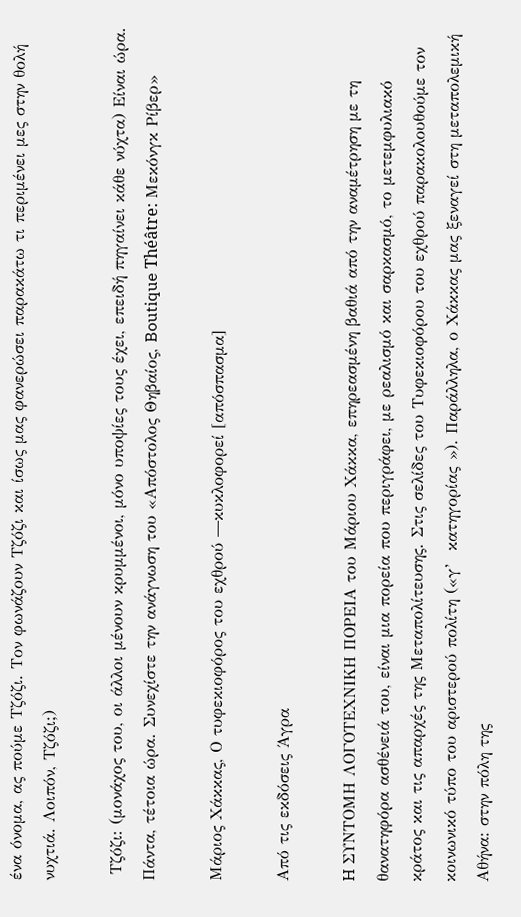ένα όνομα, ας πούμε Τζόζι. Τον φωνάζουν Τζόζι και ίσως μας φανερώσει παρακάτω τι περιμένει μες στην θολή νυχτιά. Λοιπόν, Τζόζι;)

 Τζόζι: (μονάχος του, οι άλλοι μένουν κρυμμένοι, μόνο υποψίες τους έχει, επειδή πηγαίνει κάθε νύχτα) Είναι ώρα. Πάντα, τέτοια ώρα. Συνεχίστε την ανάγνωση του «Απόστολος Θηβαίος, Boutique Théâtre: Μεκόνγκ Ρίβερ»

Μάριος Χάκκας, Ο τυφεκιοφόρος του εχθρού ―κυκλοφορεί [απόσπασμα]

Από τις εκδόσεις Άγρα

H ΣΥΝΤΟΜΗ ΛΟΓΟΤΕΧΝΙΚH ΠΟΡΕΙΑ του Μάριου Χάκκα, επηρεασμένη βαθιά από την αναμέτρηση με τη θανατηφόρα ασθένειά του, είναι μια πορεία που περιγράφει, με ρεαλισμό και σαρκασμό, το μετεμφυλιακό κράτος και τις απαρχές της Μεταπολίτευσης. Στις σελίδες του Τυφεκιοφόρου του εχθρού παρακολουθούμε τον κοινωνικό τύπο του αριστερού πολίτη («γ’  κατηγορίας »). Παράλληλα, ο Χάκκας μας ξεναγεί στη μεταπολεμική Αθήνα: στην πόλη της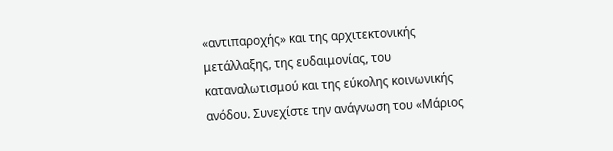«αντιπαροχής» και της αρχιτεκτονικής μετάλλαξης, της ευδαιμονίας, του καταναλωτισμού και της εύκολης κοινωνικής ανόδου. Συνεχίστε την ανάγνωση του «Μάριος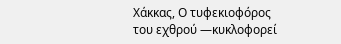Χάκκας, Ο τυφεκιοφόρος του εχθρού ―κυκλοφορεί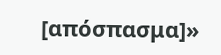[απόσπασμα]»